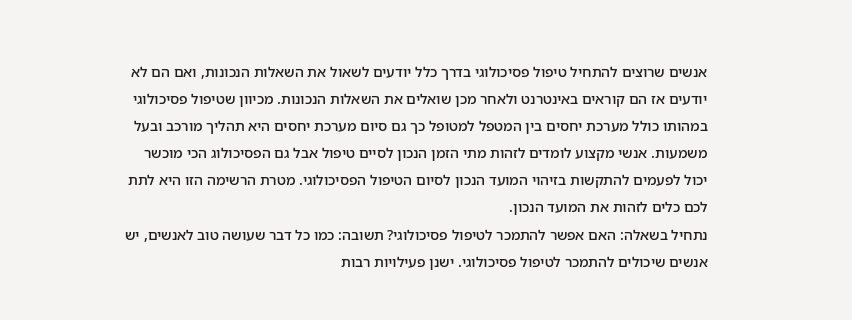אנשים שרוצים להתחיל טיפול פסיכולוגי בדרך כלל יודעים לשאול את השאלות הנכונות, ואם הם לא יודעים אז הם קוראים באינטרנט ולאחר מכן שואלים את השאלות הנכונות. מכיוון שטיפול פסיכולוגי במהותו כולל מערכת יחסים בין המטפל למטופל כך גם סיום מערכת יחסים היא תהליך מורכב ובעל משמעות. אנשי מקצוע לומדים לזהות מתי הזמן הנכון לסיים טיפול אבל גם הפסיכולוג הכי מוכשר יכול לפעמים להתקשות בזיהוי המועד הנכון לסיום הטיפול הפסיכולוגי. מטרת הרשימה הזו היא לתת לכם כלים לזהות את המועד הנכון.
נתחיל בשאלה: האם אפשר להתמכר לטיפול פסיכולוגי? תשובה: כמו כל דבר שעושה טוב לאנשים, יש אנשים שיכולים להתמכר לטיפול פסיכולוגי. ישנן פעילויות רבות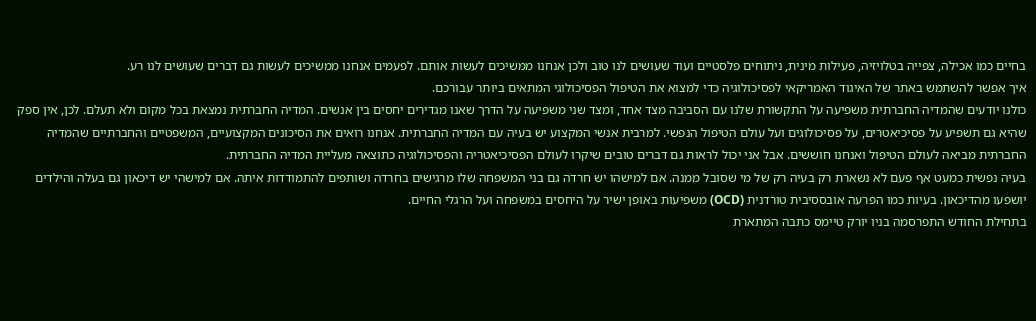בחיים כמו אכילה, צפייה בטלויזיה, פעילות מינית, ניתוחים פלסטיים ועוד שעושים לנו טוב ולכן אנחנו ממשיכים לעשות אותם. לפעמים אנחנו ממשיכים לעשות גם דברים שעושים לנו רע.
איך אפשר להשתמש באתר של האיגוד האמריקאי לפסיכולוגיה כדי למצוא את הטיפול הפסיכולוגי המתאים ביותר עבורכם.
כולנו יודעים שהמדיה החברתית משפיעה על התקשורת שלנו עם הסביבה מצד אחד, ומצד שני משפיעה על הדרך שאנו מגדירים יחסים בין אנשים. המדיה החברתית נמצאת בכל מקום ולא תעלם. לכן, אין ספק שהיא גם תשפיע על פסיכיאטרים, על פסיכולוגים ועל עולם הטיפול הנפשי. למרבית אנשי המקצוע יש בעיה עם המדיה החברתית. אנחנו רואים את הסיכונים המקצועיים, המשפטיים והחברתיים שהמדיה החברתית מביאה לעולם הטיפול ואנחנו חוששים. אבל אני יכול לראות גם דברים טובים שיקרו לעולם הפסיכיאטריה והפסיכולוגיה כתוצאה מעליית המדיה החברתית.
בעיה נפשית כמעט אף פעם לא נשארת רק בעיה רק של מי שסובל ממנה. אם למישהו יש חרדה גם בני המשפחה שלו מרגישים בחרדה ושותפים להתמודדות איתה. אם למישהי יש דיכאון גם בעלה והילדים יושפעו מהדיכאון. בעיות כמו הפרעה אובססיבית טורדנית (OCD) משפיעות באופן ישיר על היחסים במשפחה ועל הרגלי החיים.
בתחילת החודש התפרסמה בניו יורק טיימס כתבה המתארת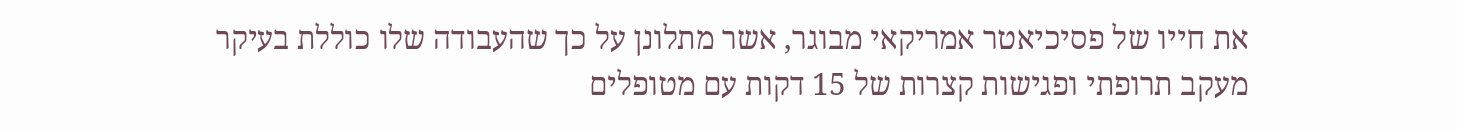את חייו של פסיכיאטר אמריקאי מבוגר, אשר מתלונן על כך שהעבודה שלו כוללת בעיקר מעקב תרופתי ופגישות קצרות של 15 דקות עם מטופלים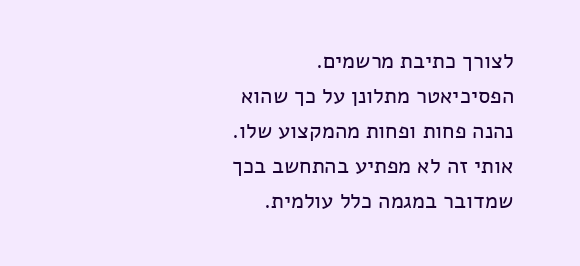לצורך כתיבת מרשמים.
הפסיכיאטר מתלונן על כך שהוא נהנה פחות ופחות מהמקצוע שלו. אותי זה לא מפתיע בהתחשב בכך שמדובר במגמה כלל עולמית.